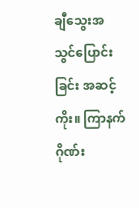ချီသွေးအသွင်ပြောင်းခြင်း အဆင့်ကိုး။ ကြာနက်ဂိုဏ်း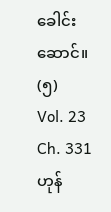ခေါင်းဆောင်။ (၅)
Vol. 23 Ch. 331
ဟုန်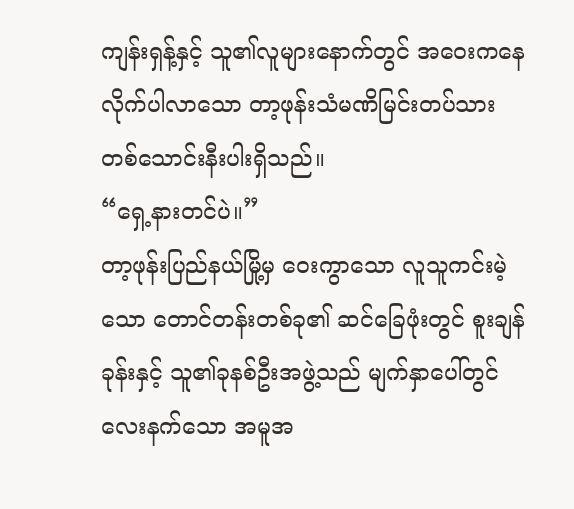ကျန်းရှန့်နှင့် သူ၏လူများနောက်တွင် အဝေးကနေ လိုက်ပါလာသော တာ့ဖုန်းသံမဏိမြင်းတပ်သား တစ်သောင်းနီးပါးရှိသည်။
“ရှေ့နားတင်ပဲ။”
တာ့ဖုန်းပြည်နယ်မြို့မှ ဝေးကွာသော လူသူကင်းမဲ့သော တောင်တန်းတစ်ခု၏ ဆင်ခြေဖုံးတွင် စူးချန်ခုန်းနှင့် သူ၏ခုနစ်ဦးအဖွဲ့သည် မျက်နှာပေါ်တွင် လေးနက်သော အမူအ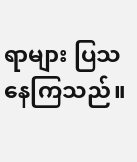ရာများ ပြသနေကြသည်။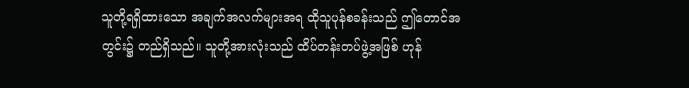သူတို့ရရှိထားသော အချက်အလက်များအရ ထိုသူပုန်စခန်းသည် ဤတောင်အတွင်း၌ တည်ရှိသည်။ သူတို့အားလုံးသည် ထိပ်တန်းတပ်ဖွဲ့အဖြစ် ဟုန်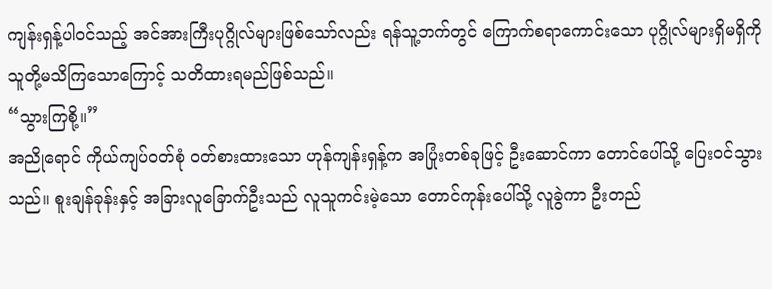ကျန်းရှန့်ပါဝင်သည့် အင်အားကြီးပုဂ္ဂိုလ်များဖြစ်သော်လည်း ရန်သူ့ဘက်တွင် ကြောက်စရာကောင်းသော ပုဂ္ဂိုလ်များရှိမရှိကို သူတို့မသိကြသောကြောင့် သတိထားရမည်ဖြစ်သည်။
“သွားကြစို့။”
အညိုရောင် ကိုယ်ကျပ်ဝတ်စုံ ဝတ်စားထားသော ဟုန်ကျန်းရှန့်က အပြုံးတစ်ခုဖြင့် ဦးဆောင်ကာ တောင်ပေါ်သို့ ပြေးဝင်သွားသည်။ စူးချန်ခုန်းနှင့် အခြားလူခြောက်ဦးသည် လူသူကင်းမဲ့သော တောင်ကုန်းပေါ်သို့ လူခွဲကာ ဦးတည်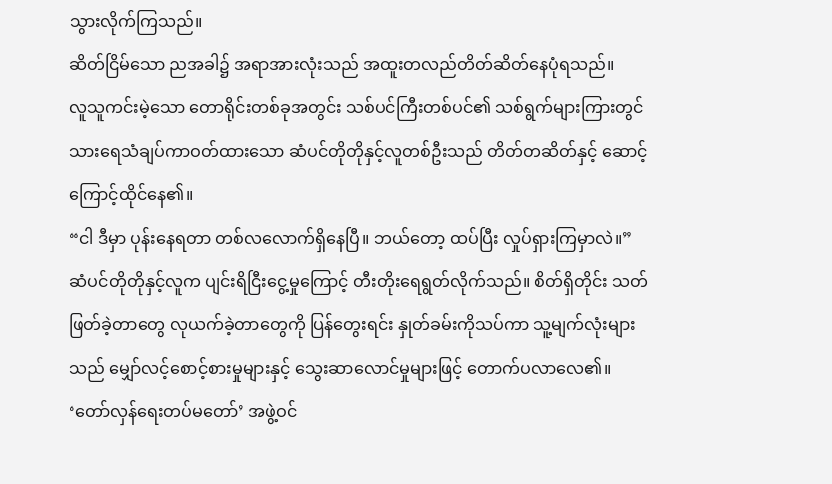သွားလိုက်ကြသည်။
ဆိတ်ငြိမ်သော ညအခါ၌ အရာအားလုံးသည် အထူးတလည်တိတ်ဆိတ်နေပုံရသည်။
လူသူကင်းမဲ့သော တောရိုင်းတစ်ခုအတွင်း သစ်ပင်ကြီးတစ်ပင်၏ သစ်ရွက်များကြားတွင် သားရေသံချပ်ကာဝတ်ထားသော ဆံပင်တိုတိုနှင့်လူတစ်ဦးသည် တိတ်တဆိတ်နှင့် ဆောင့်ကြောင့်ထိုင်နေ၏။
“ငါ ဒီမှာ ပုန်းနေရတာ တစ်လလောက်ရှိနေပြီ။ ဘယ်တော့ ထပ်ပြီး လှုပ်ရှားကြမှာလဲ။”
ဆံပင်တိုတိုနှင့်လူက ပျင်းရိငြီးငွေ့မှုကြောင့် တီးတိုးရေရွတ်လိုက်သည်။ စိတ်ရှိတိုင်း သတ်ဖြတ်ခဲ့တာတွေ လုယက်ခဲ့တာတွေကို ပြန်တွေးရင်း နှုတ်ခမ်းကိုသပ်ကာ သူ့မျက်လုံးများသည် မျှော်လင့်စောင့်စားမှုများနှင့် သွေးဆာလောင်မှုများဖြင့် တောက်ပလာလေ၏။
‘တော်လှန်ရေးတပ်မတော်’ အဖွဲ့ဝင်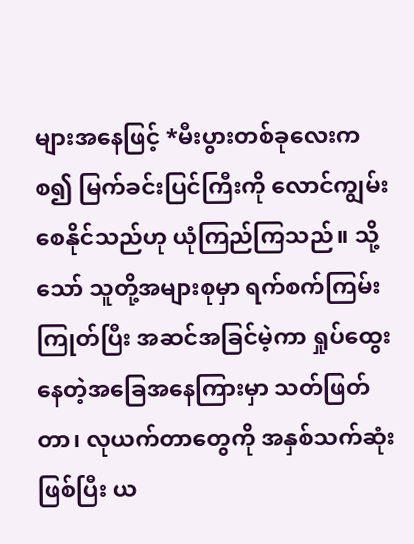များအနေဖြင့် *မီးပွားတစ်ခုလေးကစ၍ မြက်ခင်းပြင်ကြီးကို လောင်ကျွမ်းစေနိုင်သည်ဟု ယုံကြည်ကြသည်။ သို့သော် သူတို့အများစုမှာ ရက်စက်ကြမ်းကြုတ်ပြီး အဆင်အခြင်မဲ့ကာ ရှုပ်ထွေးနေတဲ့အခြေအနေကြားမှာ သတ်ဖြတ်တာ၊ လုယက်တာတွေကို အနှစ်သက်ဆုံးဖြစ်ပြီး ယ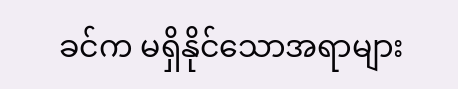ခင်က မရှိနိုင်သောအရာများ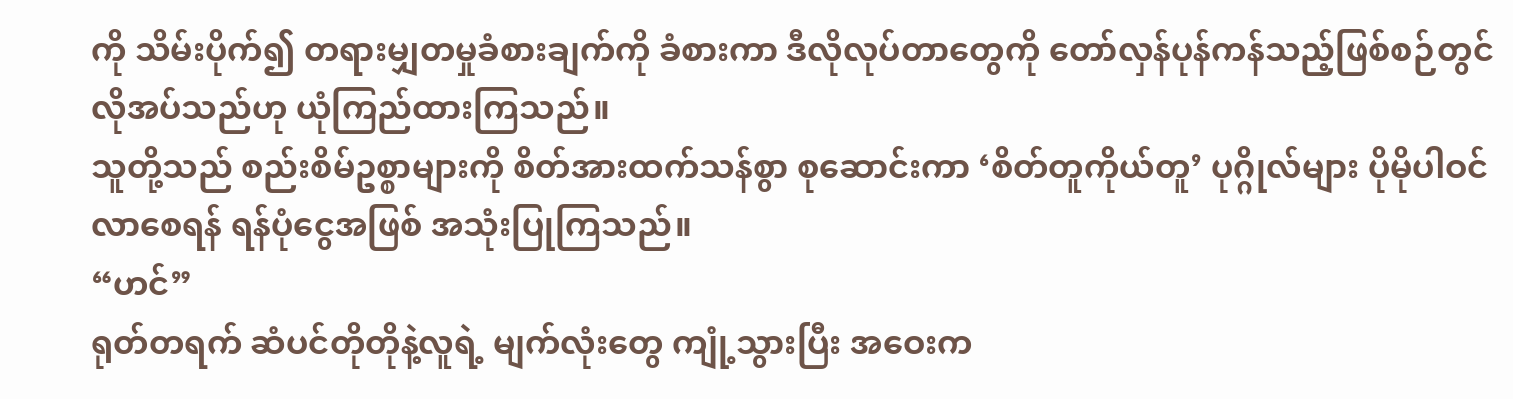ကို သိမ်းပိုက်၍ တရားမျှတမှုခံစားချက်ကို ခံစားကာ ဒီလိုလုပ်တာတွေကို တော်လှန်ပုန်ကန်သည့်ဖြစ်စဉ်တွင် လိုအပ်သည်ဟု ယုံကြည်ထားကြသည်။
သူတို့သည် စည်းစိမ်ဥစ္စာများကို စိတ်အားထက်သန်စွာ စုဆောင်းကာ ‘စိတ်တူကိုယ်တူ’ ပုဂ္ဂိုလ်များ ပိုမိုပါဝင်လာစေရန် ရန်ပုံငွေအဖြစ် အသုံးပြုကြသည်။
“ဟင်”
ရုတ်တရက် ဆံပင်တိုတိုနဲ့လူရဲ့ မျက်လုံးတွေ ကျုံ့သွားပြီး အဝေးက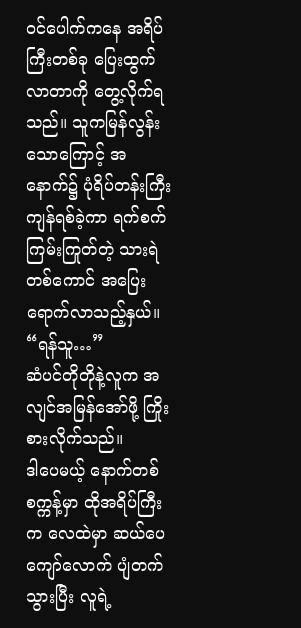ဝင်ပေါက်ကနေ အရိပ်ကြီးတစ်ခု ပြေးထွက်လာတာကို တွေ့လိုက်ရသည်။ သူကမြန်လွန်းသောကြောင့် အနောက်၌ ပုံရိပ်တန်းကြီး ကျန်ရစ်ခဲ့ကာ ရက်စက်ကြမ်းကြုတ်တဲ့ သားရဲတစ်ကောင် အပြေးရောက်လာသည့်နှယ်။
“ရန်သူ…”
ဆံပင်တိုတိုနဲ့လူက အလျင်အမြန်အော်ဖို့ ကြိုးစားလိုက်သည်။
ဒါပေမယ့် နောက်တစ်စက္ကန့်မှာ ထိုအရိပ်ကြီးက လေထဲမှာ ဆယ်ပေကျော်လောက် ပျံတက်သွားပြီး လူရဲ့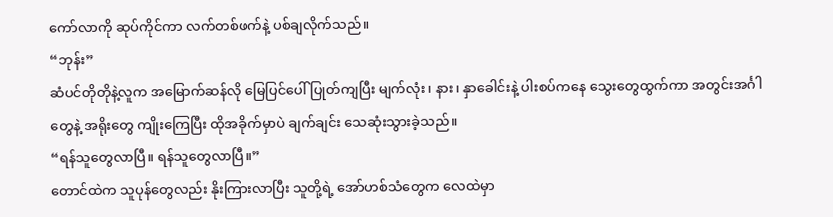ကော်လာကို ဆုပ်ကိုင်ကာ လက်တစ်ဖက်နဲ့ ပစ်ချလိုက်သည်။
“ဘုန်း”
ဆံပင်တိုတိုနဲ့လူက အမြောက်ဆန်လို မြေပြင်ပေါ် ပြုတ်ကျပြီး မျက်လုံး၊ နား၊ နှာခေါင်းနဲ့ ပါးစပ်ကနေ သွေးတွေထွက်ကာ အတွင်းအင်္ဂါတွေနဲ့ အရိုးတွေ ကျိုးကြေပြီး ထိုအခိုက်မှာပဲ ချက်ချင်း သေဆုံးသွားခဲ့သည်။
“ရန်သူတွေလာပြီ။ ရန်သူတွေလာပြီ။”
တောင်ထဲက သူပုန်တွေလည်း နိုးကြားလာပြီး သူတို့ရဲ့ အော်ဟစ်သံတွေက လေထဲမှာ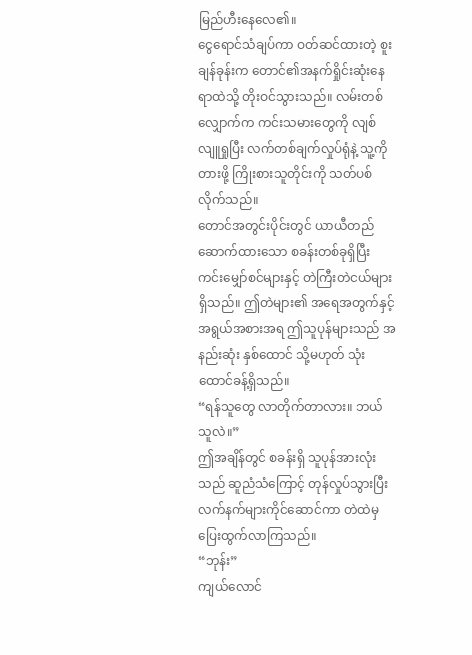မြည်ဟီးနေလေ၏။
ငွေရောင်သံချပ်ကာ ဝတ်ဆင်ထားတဲ့ စူးချန်ခုန်းက တောင်၏အနက်ရှိုင်းဆုံးနေရာထဲသို့ တိုးဝင်သွားသည်။ လမ်းတစ်လျှောက်က ကင်းသမားတွေကို လျစ်လျူရှုပြီး လက်တစ်ချက်လှုပ်ရုံနဲ့ သူ့ကို တားဖို့ ကြိုးစားသူတိုင်းကို သတ်ပစ်လိုက်သည်။
တောင်အတွင်းပိုင်းတွင် ယာယီတည်ဆောက်ထားသော စခန်းတစ်ခုရှိပြီး ကင်းမျှော်စင်များနှင့် တဲကြီးတဲငယ်များရှိသည်။ ဤတဲများ၏ အရေအတွက်နှင့် အရွယ်အစားအရ ဤသူပုန်များသည် အနည်းဆုံး နှစ်ထောင် သို့မဟုတ် သုံးထောင်ခန့်ရှိသည်။
“ရန်သူတွေ လာတိုက်တာလား။ ဘယ်သူလဲ။”
ဤအချိန်တွင် စခန်းရှိ သူပုန်အားလုံးသည် ဆူညံသံကြောင့် တုန်လှုပ်သွားပြီး လက်နက်များကိုင်ဆောင်ကာ တဲထဲမှ ပြေးထွက်လာကြသည်။
“ဘုန်း”
ကျယ်လောင်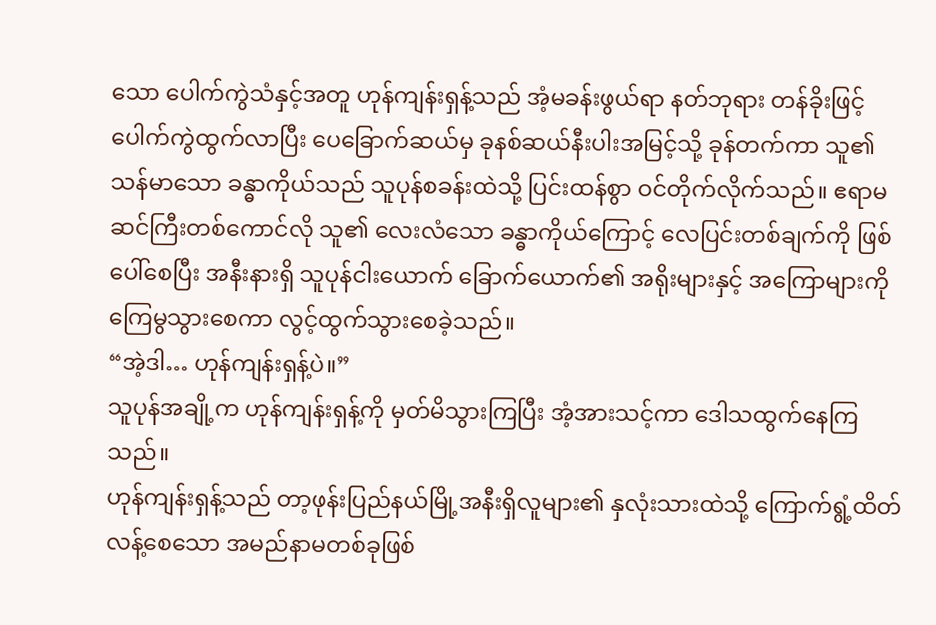သော ပေါက်ကွဲသံနှင့်အတူ ဟုန်ကျန်းရှန့်သည် အံ့မခန်းဖွယ်ရာ နတ်ဘုရား တန်ခိုးဖြင့် ပေါက်ကွဲထွက်လာပြီး ပေခြောက်ဆယ်မှ ခုနစ်ဆယ်နီးပါးအမြင့်သို့ ခုန်တက်ကာ သူ၏သန်မာသော ခန္ဓာကိုယ်သည် သူပုန်စခန်းထဲသို့ ပြင်းထန်စွာ ဝင်တိုက်လိုက်သည်။ ဧရာမဆင်ကြီးတစ်ကောင်လို သူ၏ လေးလံသော ခန္ဓာကိုယ်ကြောင့် လေပြင်းတစ်ချက်ကို ဖြစ်ပေါ်စေပြီး အနီးနားရှိ သူပုန်ငါးယောက် ခြောက်ယောက်၏ အရိုးများနှင့် အကြောများကို ကြေမွသွားစေကာ လွင့်ထွက်သွားစေခဲ့သည်။
“အဲ့ဒါ… ဟုန်ကျန်းရှန့်ပဲ။”
သူပုန်အချို့က ဟုန်ကျန်းရှန့်ကို မှတ်မိသွားကြပြီး အံ့အားသင့်ကာ ဒေါသထွက်နေကြသည်။
ဟုန်ကျန်းရှန့်သည် တာ့ဖုန်းပြည်နယ်မြို့အနီးရှိလူများ၏ နှလုံးသားထဲသို့ ကြောက်ရွံ့ထိတ်လန့်စေသော အမည်နာမတစ်ခုဖြစ်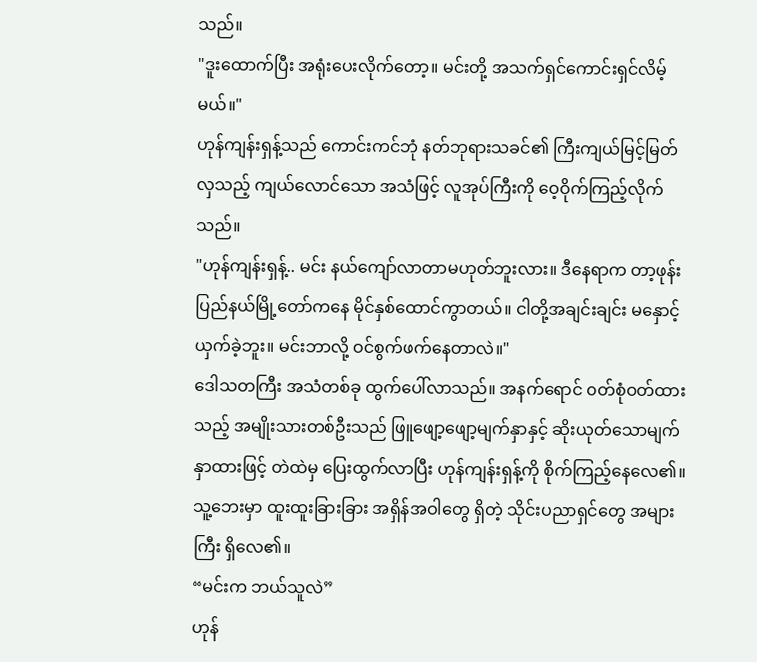သည်။
"ဒူးထောက်ပြီး အရုံးပေးလိုက်တော့။ မင်းတို့ အသက်ရှင်ကောင်းရှင်လိမ့်မယ်။"
ဟုန်ကျန်းရှန့်သည် ကောင်းကင်ဘုံ နတ်ဘုရားသခင်၏ ကြီးကျယ်မြင့်မြတ်လှသည့် ကျယ်လောင်သော အသံဖြင့် လူအုပ်ကြီးကို ဝေ့ဝိုက်ကြည့်လိုက်သည်။
"ဟုန်ကျန်းရှန့်.. မင်း နယ်ကျော်လာတာမဟုတ်ဘူးလား။ ဒီနေရာက တာ့ဖုန်းပြည်နယ်မြို့တော်ကနေ မိုင်နှစ်ထောင်ကွာတယ်။ ငါတို့အချင်းချင်း မနှောင့်ယှက်ခဲ့ဘူး။ မင်းဘာလို့ ဝင်စွက်ဖက်နေတာလဲ။"
ဒေါသတကြီး အသံတစ်ခု ထွက်ပေါ်လာသည်။ အနက်ရောင် ၀တ်စုံဝတ်ထားသည့် အမျိုးသားတစ်ဦးသည် ဖြူဖျော့ဖျော့မျက်နှာနှင့် ဆိုးယုတ်သောမျက်နှာထားဖြင့် တဲထဲမှ ပြေးထွက်လာပြီး ဟုန်ကျန်းရှန့်ကို စိုက်ကြည့်နေလေ၏။ သူ့ဘေးမှာ ထူးထူးခြားခြား အရှိန်အဝါတွေ ရှိတဲ့ သိုင်းပညာရှင်တွေ အများကြီး ရှိလေ၏။
“မင်းက ဘယ်သူလဲ”
ဟုန်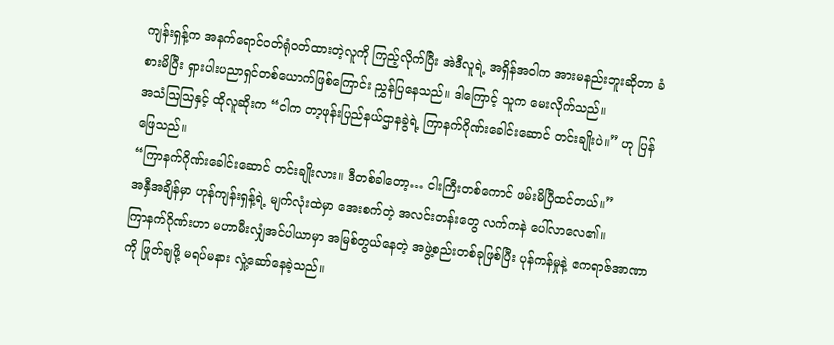ကျန်းရှန့်က အနက်ရောင်ဝတ်ရုံဝတ်ထားတဲ့လူကို ကြည့်လိုက်ပြီး အဲဒီလူရဲ့ အရှိန်အဝါက အားမနည်းဘူးဆိုတာ ခံစားမိပြီး ရှားပါးပညာရှင်တစ်ယောက်ဖြစ်ကြောင်း ညွှန်ပြနေသည်။ ဒါကြောင့် သူက မေးလိုက်သည်။
အသံဩဩနှင့် ထိုလူဆိုးက “ငါက တာ့ဖုန်းပြည်နယ်ဌာနခွဲရဲ့ ကြာနက်ဂိုဏ်းခေါင်းဆောင် တင်းချိုးပဲ။” ဟု ပြန်ဖြေသည်။
“ကြာနက်ဂိုဏ်းခေါင်းဆောင် တင်းချိုးလား။ ဒီတစ်ခါတော့… ငါးကြီးတစ်ကောင် ဖမ်းမိပြီထင်တယ်။”
အနှီအချိန်မှာ ဟုန်ကျန်းရှန့်ရဲ့ မျက်လုံးထဲမှာ အေးစက်တဲ့ အလင်းတန်းတွေ လက်ကနဲ ပေါ်လာလေ၏။
ကြာနက်ဂိုဏ်းဟာ မဟာမီးလျှံအင်ပါယာမှာ အမြစ်တွယ်နေတဲ့ အဖွဲ့စည်းတစ်ခုဖြစ်ပြီး ပုန်ကန်မှုနဲ့ ဧကရာဇ်အာဏာကို ဖြုတ်ချဖို့ မရပ်မနား လှုံ့ဆော်နေခဲ့သည်။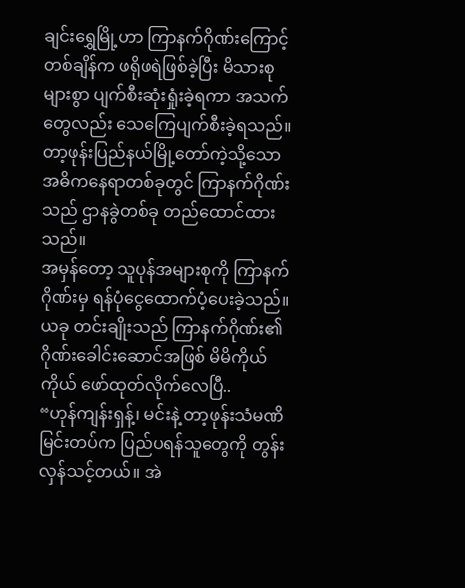ချင်းရွှေမြို့ဟာ ကြာနက်ဂိုဏ်းကြောင့် တစ်ချိန်က ဖရိုဖရဲဖြစ်ခဲ့ပြီး မိသားစုများစွာ ပျက်စီးဆုံးရှုံးခဲ့ရကာ အသက်တွေလည်း သေကြေပျက်စီးခဲ့ရသည်။
တာ့ဖုန်းပြည်နယ်မြို့တော်ကဲ့သို့သော အဓိကနေရာတစ်ခုတွင် ကြာနက်ဂိုဏ်းသည် ဌာနခွဲတစ်ခု တည်ထောင်ထားသည်။
အမှန်တော့ သူပုန်အများစုကို ကြာနက်ဂိုဏ်းမှ ရန်ပုံငွေထောက်ပံ့ပေးခဲ့သည်။
ယခု တင်းချိုးသည် ကြာနက်ဂိုဏ်း၏ ဂိုဏ်းခေါင်းဆောင်အဖြစ် မိမိကိုယ်ကိုယ် ဖော်ထုတ်လိုက်လေပြီ..
“ဟုန်ကျန်းရှန့်၊ မင်းနဲ့ တာ့ဖုန်းသံမဏိမြင်းတပ်က ပြည်ပရန်သူတွေကို တွန်းလှန်သင့်တယ်။ အဲ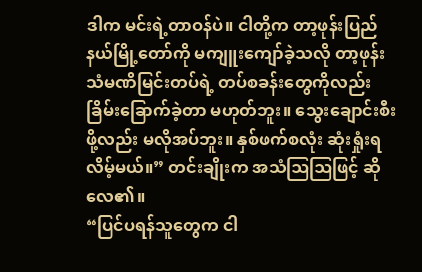ဒါက မင်းရဲ့တာဝန်ပဲ။ ငါတို့က တာ့ဖုန်းပြည်နယ်မြို့တော်ကို မကျူးကျော်ခဲ့သလို တာ့ဖုန်းသံမဏိမြင်းတပ်ရဲ့ တပ်စခန်းတွေကိုလည်း ခြိမ်းခြောက်ခဲ့တာ မဟုတ်ဘူး။ သွေးချောင်းစီးဖို့လည်း မလိုအပ်ဘူး။ နှစ်ဖက်စလုံး ဆုံးရှုံးရလိမ့်မယ်။” တင်းချိုးက အသံဩဩဖြင့် ဆိုလေ၏။
“ပြင်ပရန်သူတွေက ငါ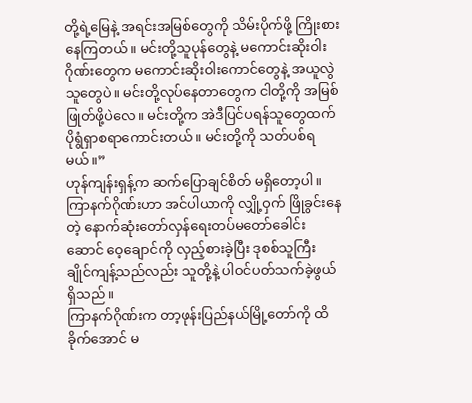တို့ရဲ့မြေနဲ့ အရင်းအမြစ်တွေကို သိမ်းပိုက်ဖို့ ကြိုးစားနေကြတယ်။ မင်းတို့သူပုန်တွေနဲ့ မကောင်းဆိုးဝါးဂိုဏ်းတွေက မကောင်းဆိုးဝါးကောင်တွေနဲ့ အယူလွဲသူတွေပဲ။ မင်းတို့လုပ်နေတာတွေက ငါတို့ကို အမြစ်ဖြုတ်ဖို့ပဲလေ။ မင်းတို့က အဲဒီပြင်ပရန်သူတွေထက် ပိုရွံရှာစရာကောင်းတယ်။ မင်းတို့ကို သတ်ပစ်ရမယ်။”
ဟုန်ကျန်းရှန့်က ဆက်ပြောချင်စိတ် မရှိတော့ပါ။ ကြာနက်ဂိုဏ်းဟာ အင်ပါယာကို လျှို့ဝှက် ဖြိုခွင်းနေတဲ့ နောက်ဆုံးတော်လှန်ရေးတပ်မတော်ခေါင်းဆောင် ဝေ့ချောင်ကို လှည့်စားခဲ့ပြီး ဒုစစ်သူကြီး ချိုင်ကျန့်သည်လည်း သူတို့နဲ့ ပါဝင်ပတ်သက်ခဲ့ဖွယ်ရှိသည်။
ကြာနက်ဂိုဏ်းက တာ့ဖုန်းပြည်နယ်မြို့တော်ကို ထိခိုက်အောင် မ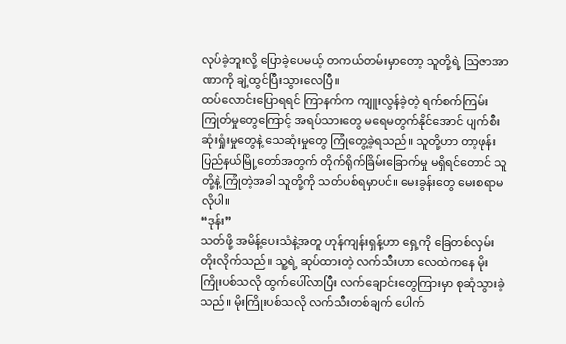လုပ်ခဲ့ဘူးလို့ ပြောခဲ့ပေမယ့် တကယ်တမ်းမှာတော့ သူတို့ရဲ့ သြဇာအာဏာကို ချဲ့ထွင်ပြီးသွားလေပြီ။
ထပ်လောင်းပြောရရင် ကြာနက်က ကျူးလွန်ခဲ့တဲ့ ရက်စက်ကြမ်းကြုတ်မှုတွေကြောင့် အရပ်သားတွေ မရေမတွက်နိုင်အောင် ပျက်စီးဆုံးရှုံးမှုတွေနဲ့ သေဆုံးမှုတွေ ကြုံတွေ့ခဲ့ရသည်။ သူတို့ဟာ တာ့ဖုန်းပြည်နယ်မြို့တော်အတွက် တိုက်ရိုက်ခြိမ်းခြောက်မှု မရှိရင်တောင် သူတို့နဲ့ ကြုံတဲ့အခါ သူတို့ကို သတ်ပစ်ရမှာပင်။ မေးခွန်းတွေ မေးစရာမလိုပါ။
“ဒုန်း”
သတ်ဖို့ အမိန့်ပေးသံနဲ့အတူ ဟုန်ကျန်းရှန့်ဟာ ရှေ့ကို ခြေတစ်လှမ်း တိုးလိုက်သည်။ သူ့ရဲ့ ဆုပ်ထားတဲ့ လက်သီးဟာ လေထဲကနေ မိုးကြိုးပစ်သလို ထွက်ပေါ်လာပြီး လက်ချောင်းတွေကြားမှာ စုဆုံသွားခဲ့သည်။ မိုးကြိုးပစ်သလို လက်သီးတစ်ချက် ပေါက်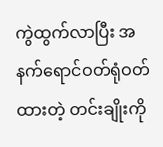ကွဲထွက်လာပြီး အနက်ရောင်ဝတ်ရုံဝတ်ထားတဲ့ တင်းချိုးကို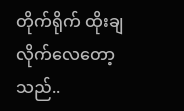တိုက်ရိုက် ထိုးချလိုက်လေတော့သည်..